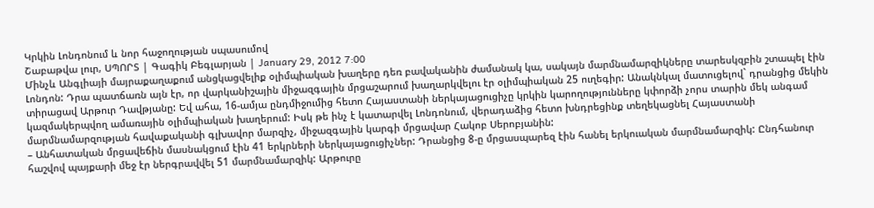Կրկին Լոնդոնում և նոր հաջողության սպասումով
Շաբաթվա լուր, ՍՊՈՐՏ | Գագիկ Բեգլարյան | January 29, 2012 7:00
Մինչև Անգլիայի մայրաքաղաքում անցկացվելիք օլիմպիական խաղերը դեռ բավականին ժամանակ կա, սակայն մարմնամարզիկները տարեսկզբին շտապել էին Լոնդոն: Դրա պատճառն այն էր, որ վարկանիշային միջազգային մրցաշարում խաղարկվելու էր օլիմպիական 25 ուղեգիր: Անակնկալ մատուցելով` դրանցից մեկին տիրացավ Արթուր Դավթյանը: Եվ ահա, 16-ամյա ընդմիջումից հետո Հայաստանի ներկայացուցիչը կրկին կարողությունները կփորձի չորս տարին մեկ անգամ կազմակերպվող ամառային օլիմպիական խաղերում: Իսկ թե ինչ է կատարվել Լոնդոնում, վերադաձից հետո խնդրեցինք տեղեկացնել Հայաստանի մարմնամարզության հավաքականի գլխավոր մարզիչ, միջազգային կարգի մրցավար Հակոբ Սերոբյանին:
– Անհատական մրցավեճին մասնակցում էին 41 երկրների ներկայացուցիչներ: Դրանցից 8-ը մրցասպարեզ էին հանել երկուական մարմնամարզիկ: Ընդհանուր հաշվով պայքարի մեջ էր ներգրավվել 51 մարմնամարզիկ: Արթուրը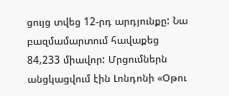ցույց տվեց 12-րդ արդյունքը: Նա բազմամարտում հավաքեց 84,233 միավոր: Մրցումներն անցկացվում էին Լոնդոնի «Օթու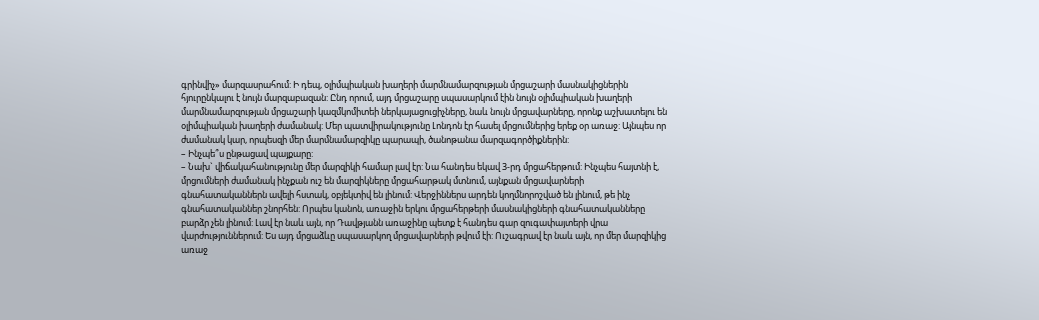գրինվիչ» մարզասրահում: Ի դեպ, օլիմպիական խաղերի մարմնամարզության մրցաշարի մասնակիցներին հյուրընկալու է նույն մարզաբազան: Ընդ որում, այդ մրցաշարը սպասարկում էին նույն օլիմպիական խաղերի մարմնամարզության մրցաշարի կազմկոմիտեի ներկայացուցիչները, նաև նույն մրցավարները, որոնք աշխատելու են օլիմպիական խաղերի ժամանակ: Մեր պատվիրակությունը Լոնդոն էր հասել մրցումներից երեք օր առաջ: Այնպես որ ժամանակ կար, որպեսզի մեր մարմնամարզիկը պարապի, ծանոթանա մարզագործիքներին:
– Ինչպե՞ս ընթացավ պայքարը:
– Նախ` վիճակահանությունը մեր մարզիկի համար լավ էր: Նա հանդես եկավ 3-րդ մրցահերթում: Ինչպես հայտնի է, մրցումների ժամանակ ինչքան ուշ են մարզիկները մրցահարթակ մտնում, այնքան մրցավարների գնահատականներն ավելի հստակ, օբյեկտիվ են լինում: Վերջիններս արդեն կողմնորոշված են լինում, թե ինչ գնահատականներ շնորհեն: Որպես կանոն, առաջին երկու մրցահերթերի մասնակիցների գնահատականները բարձր չեն լինում: Լավ էր նաև այն, որ Դավթյանն առաջինը պետք է հանդես գար զուգափայտերի վրա վարժություններում: Ես այդ մրցաձևը սպասարկող մրցավարների թվում էի: Ուշագրավ էր նաև այն, որ մեր մարզիկից առաջ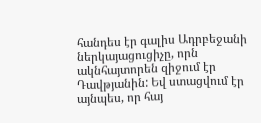հանդես էր գալիս Ադրբեջանի ներկայացուցիչը, որն ակնհայտորեն զիջում էր Դավթյանին: Եվ ստացվում էր այնպես, որ հայ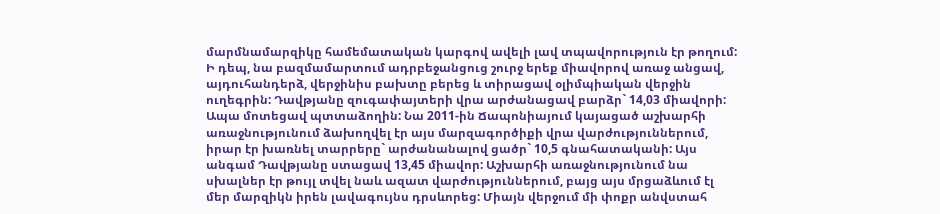մարմնամարզիկը համեմատական կարգով ավելի լավ տպավորություն էր թողում: Ի դեպ, նա բազմամարտում ադրբեջանցուց շուրջ երեք միավորով առաջ անցավ, այդուհանդերձ, վերջինիս բախտը բերեց և տիրացավ օլիմպիական վերջին ուղեգրին: Դավթյանը զուգափայտերի վրա արժանացավ բարձր` 14,03 միավորի: Ապա մոտեցավ պտտաձողին: Նա 2011-ին Ճապոնիայում կայացած աշխարհի առաջնությունում ձախողվել էր այս մարզագործիքի վրա վարժություններում, իրար էր խառնել տարրերը` արժանանալով ցածր` 10,5 գնահատականի: Այս անգամ Դավթյանը ստացավ 13,45 միավոր: Աշխարհի առաջնությունում նա սխալներ էր թույլ տվել նաև ազատ վարժություններում, բայց այս մրցաձևում էլ մեր մարզիկն իրեն լավագույնս դրսևորեց: Միայն վերջում մի փոքր անվստահ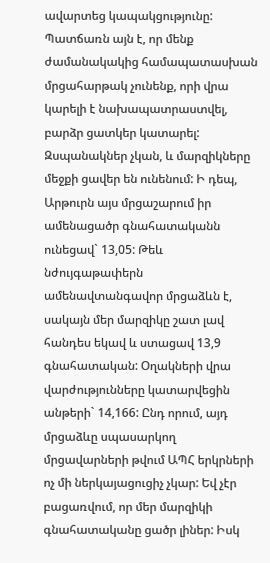ավարտեց կապակցությունը: Պատճառն այն է, որ մենք ժամանակակից համապատասխան մրցահարթակ չունենք, որի վրա կարելի է նախապատրաստվել, բարձր ցատկեր կատարել: Զսպանակներ չկան, և մարզիկները մեջքի ցավեր են ունենում: Ի դեպ, Արթուրն այս մրցաշարում իր ամենացածր գնահատականն ունեցավ` 13,05: Թեև նժույգաթափերն ամենավտանգավոր մրցաձևն է, սակայն մեր մարզիկը շատ լավ հանդես եկավ և ստացավ 13,9 գնահատական: Օղակների վրա վարժությունները կատարվեցին անթերի` 14,166: Ընդ որում, այդ մրցաձևը սպասարկող մրցավարների թվում ԱՊՀ երկրների ոչ մի ներկայացուցիչ չկար: Եվ չէր բացառվում, որ մեր մարզիկի գնահատականը ցածր լիներ: Իսկ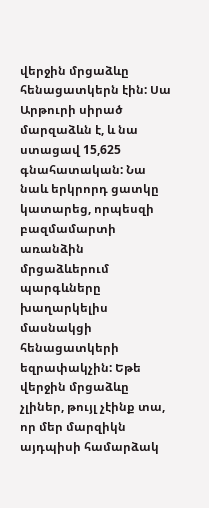վերջին մրցաձևը հենացատկերն էին: Սա Արթուրի սիրած մարզաձևն է, և նա ստացավ 15,625 գնահատական: Նա նաև երկրորդ ցատկը կատարեց, որպեսզի բազմամարտի առանձին մրցաձևերում պարգևները խաղարկելիս մասնակցի հենացատկերի եզրափակչին: Եթե վերջին մրցաձևը չլիներ, թույլ չէինք տա, որ մեր մարզիկն այդպիսի համարձակ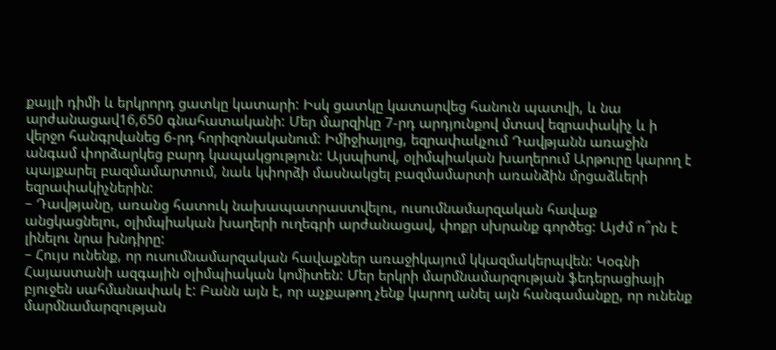քայլի դիմի և երկրորդ ցատկը կատարի: Իսկ ցատկը կատարվեց հանուն պատվի, և նա արժանացավ16,650 գնահատականի: Մեր մարզիկը 7-րդ արդյունքով մտավ եզրափակիչ և ի վերջո հանգրվանեց 6-րդ հորիզոնականում: Իմիջիայլոց, եզրափակչում Դավթյանն առաջին անգամ փորձարկեց բարդ կապակցություն: Այսպիսով, օլիմպիական խաղերում Արթուրը կարող է պայքարել բազմամարտում, նաև կփորձի մասնակցել բազմամարտի առանձին մրցաձևերի եզրափակիչներին:
– Դավթյանը, առանց հատուկ նախապատրաստվելու, ուսումնամարզական հավաք անցկացնելու, օլիմպիական խաղերի ուղեգրի արժանացավ, փոքր սխրանք գործեց: Այժմ ո՞րն է լինելու նրա խնդիրը:
– Հույս ունենք, որ ուսումնամարզական հավաքներ առաջիկայում կկազմակերպվեն: Կօգնի Հայաստանի ազգային օլիմպիական կոմիտեն: Մեր երկրի մարմնամարզության ֆեդերացիայի բյուջեն սահմանափակ է: Բանն այն է, որ աչքաթող չենք կարող անել այն հանգամանքը, որ ունենք մարմնամարզության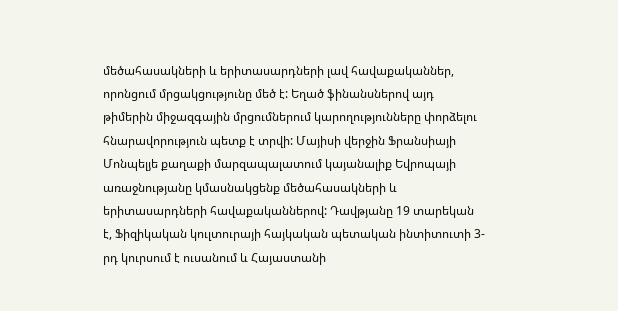մեծահասակների և երիտասարդների լավ հավաքականներ, որոնցում մրցակցությունը մեծ է: Եղած ֆինանսներով այդ թիմերին միջազգային մրցումներում կարողությունները փորձելու հնարավորություն պետք է տրվի: Մայիսի վերջին Ֆրանսիայի Մոնպելյե քաղաքի մարզապալատում կայանալիք Եվրոպայի առաջնությանը կմասնակցենք մեծահասակների և երիտասարդների հավաքականներով: Դավթյանը 19 տարեկան է, Ֆիզիկական կուլտուրայի հայկական պետական ինտիտուտի 3-րդ կուրսում է ուսանում և Հայաստանի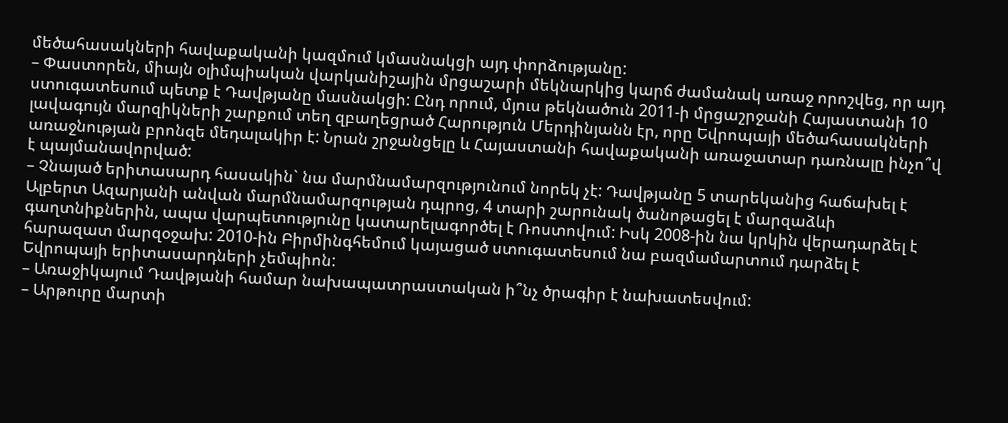մեծահասակների հավաքականի կազմում կմասնակցի այդ փորձությանը:
– Փաստորեն, միայն օլիմպիական վարկանիշային մրցաշարի մեկնարկից կարճ ժամանակ առաջ որոշվեց, որ այդ ստուգատեսում պետք է Դավթյանը մասնակցի: Ընդ որում, մյուս թեկնածուն 2011-ի մրցաշրջանի Հայաստանի 10 լավագույն մարզիկների շարքում տեղ զբաղեցրած Հարություն Մերդինյանն էր, որը Եվրոպայի մեծահասակների առաջնության բրոնզե մեդալակիր է: Նրան շրջանցելը և Հայաստանի հավաքականի առաջատար դառնալը ինչո՞վ է պայմանավորված:
– Չնայած երիտասարդ հասակին` նա մարմնամարզությունում նորեկ չէ: Դավթյանը 5 տարեկանից հաճախել է Ալբերտ Ազարյանի անվան մարմնամարզության դպրոց, 4 տարի շարունակ ծանոթացել է մարզաձևի գաղտնիքներին, ապա վարպետությունը կատարելագործել է Ռոստովում: Իսկ 2008-ին նա կրկին վերադարձել է հարազատ մարզօջախ: 2010-ին Բիրմինգհեմում կայացած ստուգատեսում նա բազմամարտում դարձել է Եվրոպայի երիտասարդների չեմպիոն:
– Առաջիկայում Դավթյանի համար նախապատրաստական ի՞նչ ծրագիր է նախատեսվում:
– Արթուրը մարտի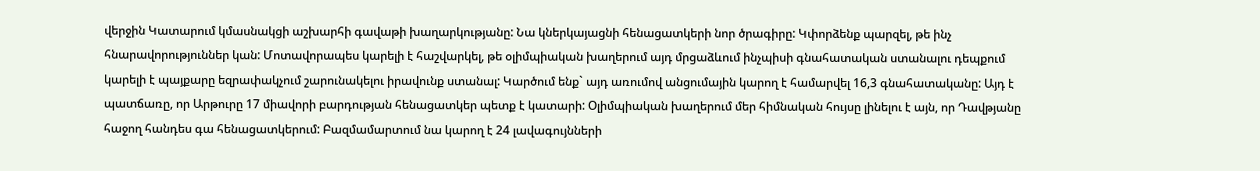վերջին Կատարում կմասնակցի աշխարհի գավաթի խաղարկությանը: Նա կներկայացնի հենացատկերի նոր ծրագիրը: Կփորձենք պարզել, թե ինչ հնարավորություններ կան: Մոտավորապես կարելի է հաշվարկել, թե օլիմպիական խաղերում այդ մրցաձևում ինչպիսի գնահատական ստանալու դեպքում կարելի է պայքարը եզրափակչում շարունակելու իրավունք ստանալ: Կարծում ենք` այդ առումով անցումային կարող է համարվել 16,3 գնահատականը: Այդ է պատճառը, որ Արթուրը 17 միավորի բարդության հենացատկեր պետք է կատարի: Օլիմպիական խաղերում մեր հիմնական հույսը լինելու է այն, որ Դավթյանը հաջող հանդես գա հենացատկերում: Բազմամարտում նա կարող է 24 լավագույնների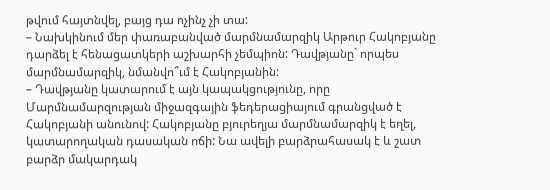թվում հայտնվել, բայց դա ոչինչ չի տա:
– Նախկինում մեր փառաբանված մարմնամարզիկ Արթուր Հակոբյանը դարձել է հենացատկերի աշխարհի չեմպիոն: Դավթյանը` որպես մարմնամարզիկ, նմանվո՞ւմ է Հակոբյանին:
– Դավթյանը կատարում է այն կապակցությունը, որը Մարմնամարզության միջազգային ֆեդերացիայում գրանցված է Հակոբյանի անունով: Հակոբյանը բյուրեղյա մարմնամարզիկ է եղել, կատարողական դասական ոճի: Նա ավելի բարձրահասակ է և շատ բարձր մակարդակ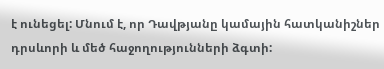է ունեցել: Մնում է, որ Դավթյանը կամային հատկանիշներ դրսևորի և մեծ հաջողությունների ձգտի: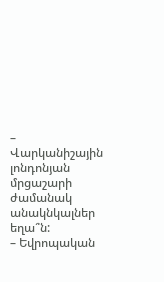– Վարկանիշային լոնդոնյան մրցաշարի ժամանակ անակնկալներ եղա՞ն:
– Եվրոպական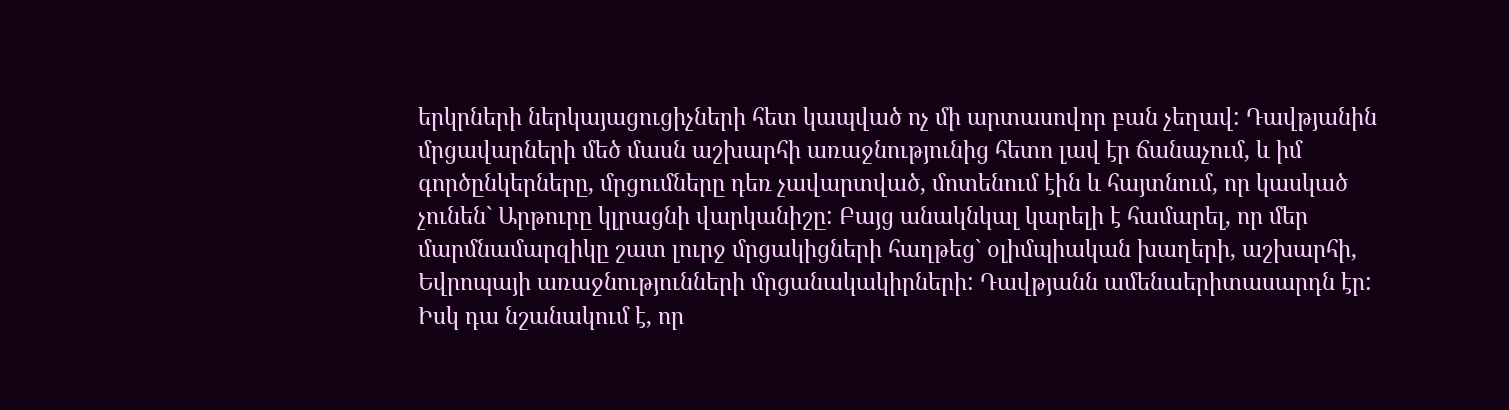երկրների ներկայացուցիչների հետ կապված ոչ մի արտասովոր բան չեղավ: Դավթյանին մրցավարների մեծ մասն աշխարհի առաջնությունից հետո լավ էր ճանաչում, և իմ գործընկերները, մրցումները դեռ չավարտված, մոտենում էին և հայտնում, որ կասկած չունեն` Արթուրը կլրացնի վարկանիշը: Բայց անակնկալ կարելի է համարել, որ մեր մարմնամարզիկը շատ լուրջ մրցակիցների հաղթեց` օլիմպիական խաղերի, աշխարհի, Եվրոպայի առաջնությունների մրցանակակիրների: Դավթյանն ամենաերիտասարդն էր: Իսկ դա նշանակում է, որ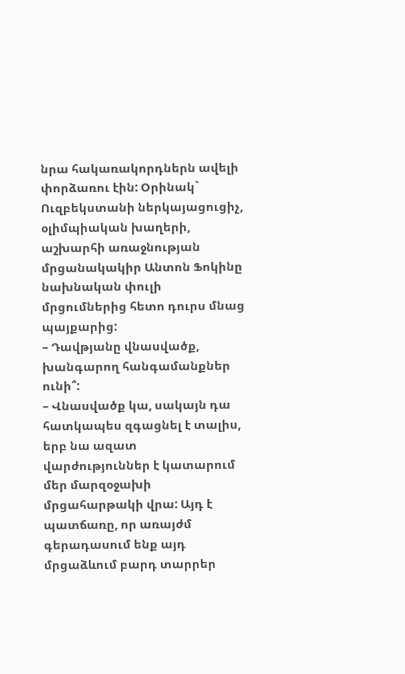նրա հակառակորդներն ավելի փորձառու էին: Օրինակ` Ուզբեկստանի ներկայացուցիչ, օլիմպիական խաղերի, աշխարհի առաջնության մրցանակակիր Անտոն Ֆոկինը նախնական փուլի մրցումներից հետո դուրս մնաց պայքարից:
– Դավթյանը վնասվածք, խանգարող հանգամանքներ ունի՞:
– Վնասվածք կա, սակայն դա հատկապես զգացնել է տալիս, երբ նա ազատ վարժություններ է կատարում մեր մարզօջախի մրցահարթակի վրա: Այդ է պատճառը, որ առայժմ գերադասում ենք այդ մրցաձևում բարդ տարրեր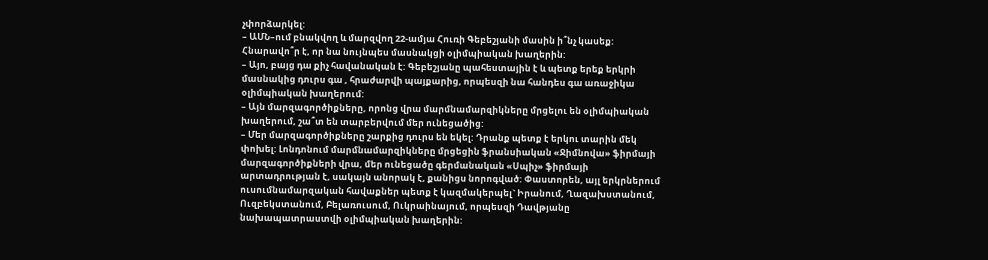չփորձարկել:
– ԱՄՆ–ում բնակվող և մարզվող 22-ամյա Հուռի Գեբեշյանի մասին ի՞նչ կասեք: Հնարավո՞ր է, որ նա նույնպես մասնակցի օլիմպիական խաղերին:
– Այո, բայց դա քիչ հավանական է: Գեբեշյանը պահեստային է և պետք երեք երկրի մասնակից դուրս գա , հրաժարվի պայքարից, որպեսզի նա հանդես գա առաջիկա օլիմպիական խաղերում:
– Այն մարզագործիքները, որոնց վրա մարմնամարզիկները մրցելու են օլիմպիական խաղերում, շա՞տ են տարբերվում մեր ունեցածից:
– Մեր մարզագործիքները շարքից դուրս են եկել: Դրանք պետք է երկու տարին մեկ փոխել: Լոնդոնում մարմնամարզիկները մրցեցին ֆրանսիական «Ջիմնովա» ֆիրմայի մարզագործիքների վրա, մեր ունեցածը գերմանական «Սպիչ» ֆիրմայի արտադրության է, սակայն անորակ է, քանիցս նորոգված: Փաստորեն, այլ երկրներում ուսումնամարզական հավաքներ պետք է կազմակերպել` Իրանում, Ղազախստանում, Ուզբեկստանում, Բելառուսում, Ուկրաինայում, որպեսզի Դավթյանը նախապատրաստվի օլիմպիական խաղերին: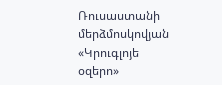Ռուսաստանի մերձմոսկովյան «Կրուգլոյե օզերո»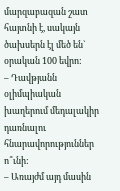մարզաբազան շատ հայտնի է, սակայն ծախսերն էլ մեծ են` օրական 100 եվրո:
– Դավթյանն օլիմպիական խաղերում մեդալակիր դառնալու հնարավորություններ ո՞ւնի:
– Առայժմ այդ մասին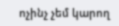ոչինչ չեմ կարող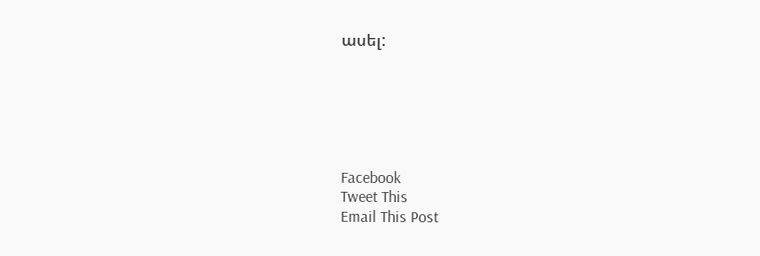ասել:






Facebook
Tweet This
Email This Post